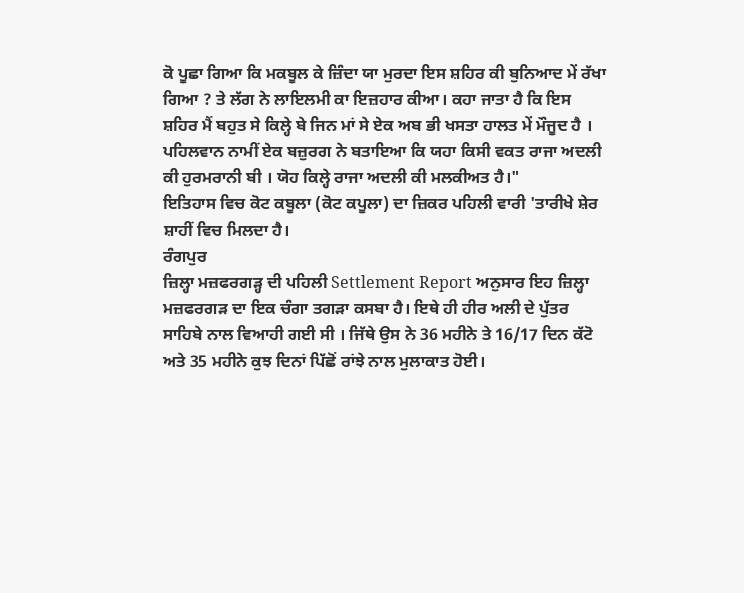ਕੋ ਪੂਛਾ ਗਿਆ ਕਿ ਮਕਬੂਲ ਕੇ ਜ਼ਿੰਦਾ ਯਾ ਮੁਰਦਾ ਇਸ ਸ਼ਹਿਰ ਕੀ ਬੁਨਿਆਦ ਮੇਂ ਰੱਖਾ ਗਿਆ ? ਤੇ ਲੱਗ ਨੇ ਲਾਇਲਮੀ ਕਾ ਇਜ਼ਹਾਰ ਕੀਆ। ਕਹਾ ਜਾਤਾ ਹੈ ਕਿ ਇਸ ਸ਼ਹਿਰ ਮੈਂ ਬਹੁਤ ਸੇ ਕਿਲ੍ਹੇ ਬੇ ਜਿਨ ਮਾਂ ਸੇ ਏਕ ਅਬ ਭੀ ਖਸਤਾ ਹਾਲਤ ਮੇਂ ਮੌਜੂਦ ਹੈ । ਪਹਿਲਵਾਨ ਨਾਮੀਂ ਏਕ ਬਜ਼ੁਰਗ ਨੇ ਬਤਾਇਆ ਕਿ ਯਹਾ ਕਿਸੀ ਵਕਤ ਰਾਜਾ ਅਦਲੀ ਕੀ ਹੁਰਮਰਾਨੀ ਬੀ । ਯੋਹ ਕਿਲ੍ਹੇ ਰਾਜਾ ਅਦਲੀ ਕੀ ਮਲਕੀਅਤ ਹੈ।"
ਇਤਿਹਾਸ ਵਿਚ ਕੋਟ ਕਬੂਲਾ (ਕੋਟ ਕਪੂਲਾ) ਦਾ ਜ਼ਿਕਰ ਪਹਿਲੀ ਵਾਰੀ 'ਤਾਰੀਖੇ ਸ਼ੇਰ ਸ਼ਾਹੀਂ ਵਿਚ ਮਿਲਦਾ ਹੈ।
ਰੰਗਪੁਰ
ਜ਼ਿਲ੍ਹਾ ਮਜ਼ਫਰਗੜ੍ਹ ਦੀ ਪਹਿਲੀ Settlement Report ਅਨੁਸਾਰ ਇਹ ਜ਼ਿਲ੍ਹਾ ਮਜ਼ਫਰਗੜ ਦਾ ਇਕ ਚੰਗਾ ਤਗੜਾ ਕਸਬਾ ਹੈ। ਇਥੇ ਹੀ ਹੀਰ ਅਲੀ ਦੇ ਪੁੱਤਰ ਸਾਹਿਬੇ ਨਾਲ ਵਿਆਹੀ ਗਈ ਸੀ । ਜਿੱਥੇ ਉਸ ਨੇ 36 ਮਹੀਨੇ ਤੇ 16/17 ਦਿਨ ਕੱਟੋ ਅਤੇ 35 ਮਹੀਨੇ ਕੁਝ ਦਿਨਾਂ ਪਿੱਛੋਂ ਰਾਂਝੇ ਨਾਲ ਮੁਲਾਕਾਤ ਹੋਈ।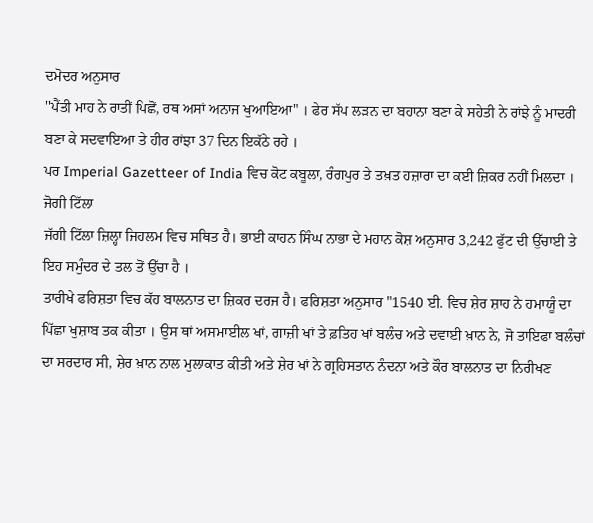ਦਮੋਦਰ ਅਨੁਸਾਰ
''ਪੈਂਤੀ ਮਾਹ ਨੇ ਰਾਤੀਂ ਪਿਛੋਂ, ਰਥ ਅਸਾਂ ਅਨਾਜ ਖੁਆਇਆ" । ਫੇਰ ਸੱਪ ਲੜਨ ਦਾ ਬਹਾਨਾ ਬਣਾ ਕੇ ਸਹੇਤੀ ਨੇ ਰਾਂਝੇ ਨੂੰ ਮਾਦਰੀ ਬਣਾ ਕੇ ਸਦਵਾਇਆ ਤੇ ਹੀਰ ਰਾਂਝਾ 37 ਦਿਨ ਇਕੱਠੇ ਰਹੇ ।
ਪਰ Imperial Gazetteer of India ਵਿਚ ਕੋਟ ਕਬੂਲਾ, ਰੰਗਪੁਰ ਤੇ ਤਖ਼ਤ ਹਜ਼ਾਰਾ ਦਾ ਕਈ ਜ਼ਿਕਰ ਨਹੀਂ ਮਿਲਦਾ ।
ਜੋਗੀ ਟਿੱਲਾ
ਜੱਗੀ ਟਿੱਲਾ ਜ਼ਿਲ੍ਹਾ ਜਿਹਲਮ ਵਿਚ ਸਥਿਤ ਹੈ। ਭਾਈ ਕਾਹਨ ਸਿੰਘ ਨਾਭਾ ਦੇ ਮਹਾਨ ਕੋਸ਼ ਅਨੁਸਾਰ 3,242 ਫੁੱਟ ਦੀ ਉੱਚਾਈ ਤੇ ਇਹ ਸਮੁੰਦਰ ਦੇ ਤਲ ਤੋਂ ਉੱਚਾ ਹੈ ।
ਤਾਰੀਖੇ ਫਰਿਸ਼ਤਾ ਵਿਚ ਕੱਹ ਬਾਲਨਾਤ ਦਾ ਜ਼ਿਕਰ ਦਰਜ ਹੈ। ਫਰਿਸ਼ਤਾ ਅਨੁਸਾਰ "1540 ਈ. ਵਿਚ ਸ਼ੇਰ ਸ਼ਾਹ ਨੇ ਹਮਾਯੂੰ ਦਾ ਪਿੱਛਾ ਖੁਸ਼ਾਬ ਤਕ ਕੀਤਾ । ਉਸ ਥਾਂ ਅਸਮਾਈਲ ਖਾਂ, ਗਾਜ਼ੀ ਖਾਂ ਤੇ ਫ਼ਤਿਹ ਖਾਂ ਬਲੰਚ ਅਤੇ ਦਵਾਈ ਖ਼ਾਨ ਨੇ, ਜੋ ਤਾਇਫਾ ਬਲੰਚਾਂ ਦਾ ਸਰਦਾਰ ਸੀ, ਸ਼ੇਰ ਖ਼ਾਨ ਨਾਲ ਮੁਲਾਕਾਤ ਕੀਤੀ ਅਤੇ ਸ਼ੇਰ ਖਾਂ ਨੇ ਗ੍ਰਹਿਸਤਾਨ ਨੰਦਨਾ ਅਤੇ ਕੌਰ ਬਾਲਨਾਤ ਦਾ ਨਿਰੀਖਣ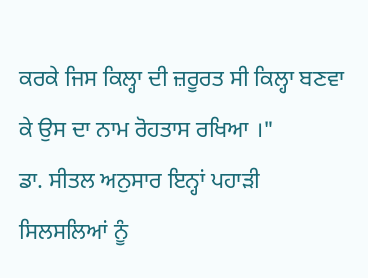ਕਰਕੇ ਜਿਸ ਕਿਲ੍ਹਾ ਦੀ ਜ਼ਰੂਰਤ ਸੀ ਕਿਲ੍ਹਾ ਬਣਵਾ ਕੇ ਉਸ ਦਾ ਨਾਮ ਰੋਹਤਾਸ ਰਖਿਆ ।"
ਡਾ. ਸੀਤਲ ਅਨੁਸਾਰ ਇਨ੍ਹਾਂ ਪਹਾੜੀ ਸਿਲਸਲਿਆਂ ਨੂੰ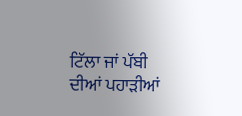ਟਿੱਲਾ ਜਾਂ ਪੱਬੀ ਦੀਆਂ ਪਹਾੜੀਆਂ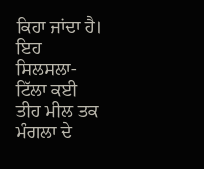ਕਿਹਾ ਜਾਂਦਾ ਹੈ। ਇਹ ਸਿਲਸਲਾ-ਟਿੱਲਾ ਕਈ ਤੀਹ ਮੀਲ ਤਕ ਮੰਗਲਾ ਦੇ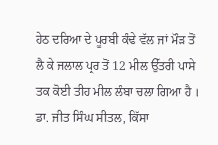ਹੇਠ ਦਰਿਆ ਦੇ ਪੂਰਬੀ ਕੰਢੇ ਵੱਲ ਜਾਂ ਮੌੜ ਤੋਂ ਲੈ ਕੇ ਜਲਾਲ ਪ੍ਰਰ ਤੋਂ 12 ਮੀਲ ਉੱਤਰੀ ਪਾਸੇ ਤਕ ਕੋਈ ਤੀਹ ਮੀਲ ਲੰਬਾ ਚਲਾ ਗਿਆ ਹੈ ।
ਡਾ. ਜੀਤ ਸਿੰਘ ਸੀਤਲ, ਕਿੱਸਾ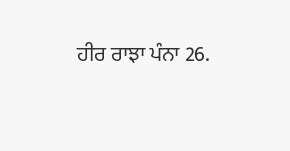ਹੀਰ ਰਾਝਾ ਪੰਨਾ 26.